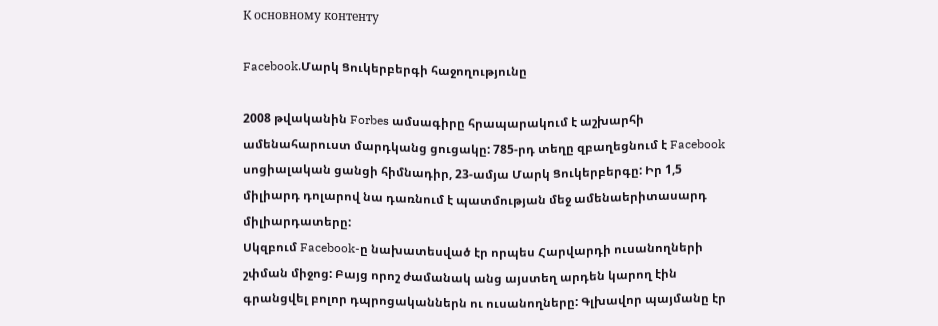К основному контенту

Facebook.Մարկ Ցուկերբերգի հաջողությունը

2008 թվականին Forbes ամսագիրը հրապարակում է աշխարհի ամենահարուստ մարդկանց ցուցակը: 785-րդ տեղը զբաղեցնում է Facebook սոցիալական ցանցի հիմնադիր, 23-ամյա Մարկ Ցուկերբերգը: Իր 1,5 միլիարդ դոլարով նա դառնում է պատմության մեջ ամենաերիտասարդ միլիարդատերը:
Սկզբում Facebook-ը նախատեսված էր որպես Հարվարդի ուսանողների շփման միջոց: Բայց որոշ ժամանակ անց այստեղ արդեն կարող էին գրանցվել բոլոր դպրոցականներն ու ուսանողները: Գլխավոր պայմանը էր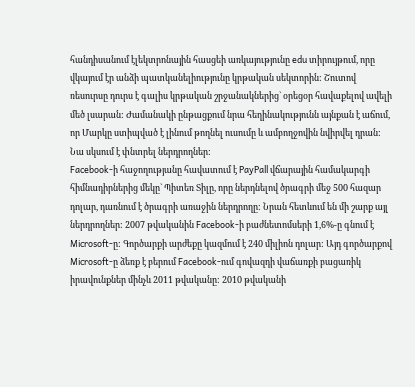հանդիսանում էլեկտրոնային հասցեի առկայությունը edu տիրույթում, որը վկայում էր անձի պատկանելիությունը կրթական սեկտորին: Շուտով ռեսուրսը դուրս է գալիս կրթական շրջանակներից` օրեցօր հավաքելով ավելի մեծ լսարան: Ժամանակի ընթացքում նրա հեղինակությունն այնքան է աճում, որ Մարկը ստիպված է լինում թողնել ուսումը և ամբողջովին նվիրվել դրան: Նա սկսում է փնտրել ներդրողներ:
Facebook-ի հաջողությանը հավատում է PayPall վճարային համակարգի հիմնադիրներից մեկը` Պիտեռ Տիլը, որը ներդնելով ծրագրի մեջ 500 հազար դոլար, դառնում է ծրագրի առաջին ներդրողը: Նրան հետևում են մի շարք այլ ներդրողներ: 2007 թվականին Facebook-ի բաժնետոմսերի 1,6%-ը գնում է Microsoft-ը: Գործարքի արժեքը կազմում է 240 միլիոն դոլար: Այդ գործարքով Microsoft-ը ձեռք է բերում Facebook-ում գովազդի վաճառքի բացառիկ իրավունքներ մինչև 2011 թվականը: 2010 թվականի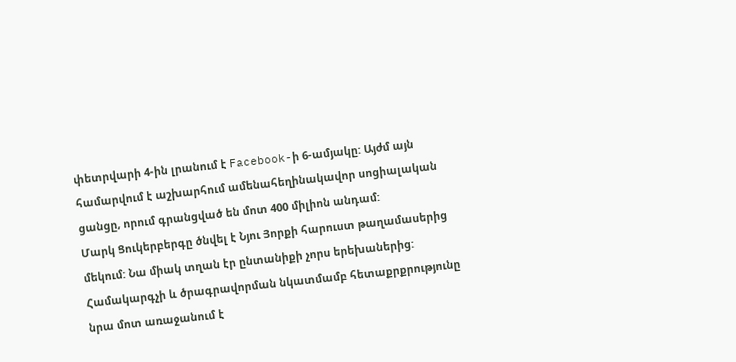փետրվարի 4-ին լրանում է Facebook-ի 6-ամյակը: Այժմ այն համարվում է աշխարհում ամենահեղինակավոր սոցիալական ցանցը, որում գրանցված են մոտ 400 միլիոն անդամ:
Մարկ Ցուկերբերգը ծնվել է Նյու Յորքի հարուստ թաղամասերից մեկում: Նա միակ տղան էր ընտանիքի չորս երեխաներից: Համակարգչի և ծրագրավորման նկատմամբ հետաքրքրությունը նրա մոտ առաջանում է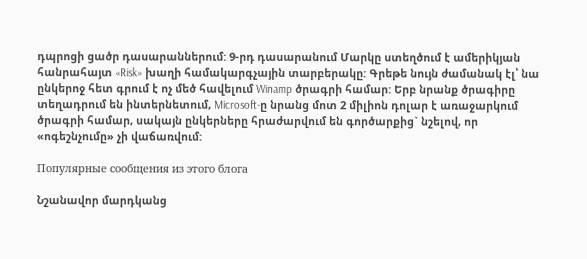դպրոցի ցածր դասարաններում: 9-րդ դասարանում Մարկը ստեղծում է ամերիկյան հանրահայտ «Risk» խաղի համակարգչային տարբերակը: Գրեթե նույն ժամանակ էլ՝ նա ընկերոջ հետ գրում է ոչ մեծ հավելում Winamp ծրագրի համար: Երբ նրանք ծրագիրը տեղադրում են ինտերնետում, Microsoft-ը նրանց մոտ 2 միլիոն դոլար է առաջարկում ծրագրի համար, սակայն ընկերները հրաժարվում են գործարքից` նշելով, որ «ոգեշնչումը» չի վաճառվում:

Популярные сообщения из этого блога

Նշանավոր մարդկանց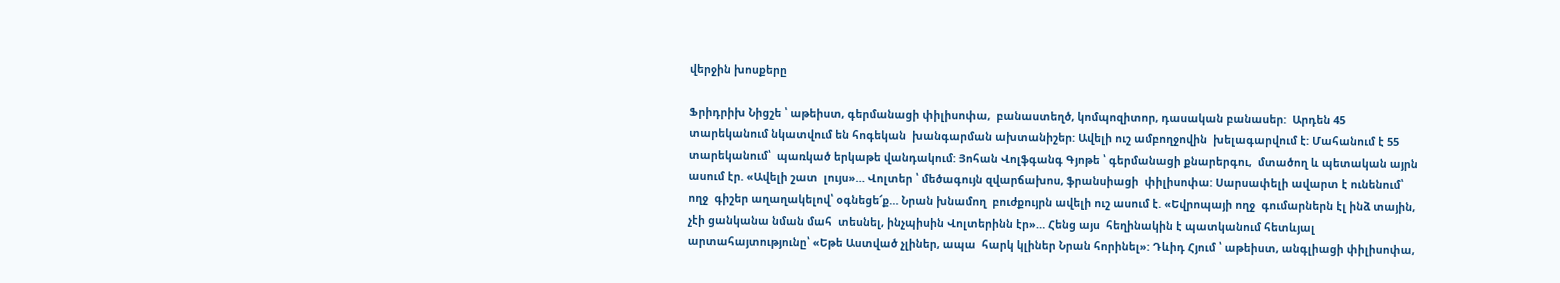վերջին խոսքերը

Ֆրիդրիխ Նիցշե ՝ աթեիստ, գերմանացի փիլիսոփա,  բանաստեղծ, կոմպոզիտոր, դասական բանասեր:  Արդեն 45 տարեկանում նկատվում են հոգեկան  խանգարման ախտանիշեր: Ավելի ուշ ամբողջովին  խելագարվում է: Մահանում է 55 տարեկանում՝  պառկած երկաթե վանդակում: Յոհան Վոլֆգանգ Գյոթե ՝ գերմանացի քնարերգու,  մտածող և պետական այրն ասում էր. «Ավելի շատ  լույս»… Վոլտեր ՝ մեծագույն զվարճախոս, ֆրանսիացի  փիլիսոփա: Սարսափելի ավարտ է ունենում՝ ողջ  գիշեր աղաղակելով՝ օգնեցե՜ք… Նրան խնամող  բուժքույրն ավելի ուշ ասում է. «Եվրոպայի ողջ  գումարներն էլ ինձ տային, չէի ցանկանա նման մահ  տեսնել, ինչպիսին Վոլտերինն էր»… Հենց այս  հեղինակին է պատկանում հետևյալ  արտահայտությունը՝ «Եթե Աստված չլիներ, ապա  հարկ կլիներ Նրան հորինել»: Դևիդ Հյում ՝ աթեիստ, անգլիացի փիլիսոփա,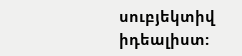սուբյեկտիվ իդեալիստ: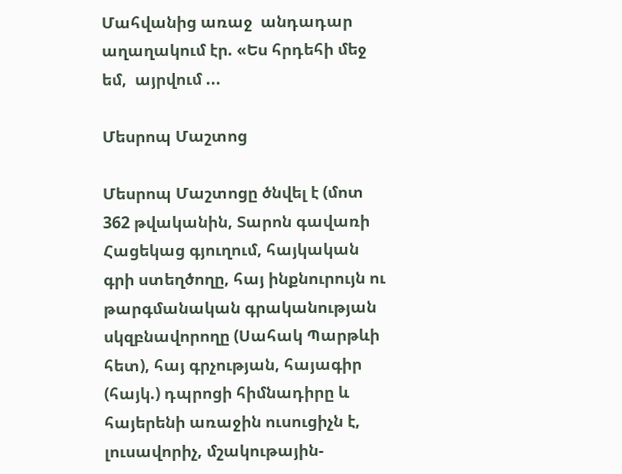Մահվանից առաջ  անդադար աղաղակում էր. «Ես հրդեհի մեջ եմ,  այրվում ...

Մեսրոպ Մաշտոց

Մեսրոպ Մաշտոցը ծնվել է (մոտ 362 թվականին, Տարոն գավառի Հացեկաց գյուղում, հայկական գրի ստեղծողը, հայ ինքնուրույն ու թարգմանական գրականության սկզբնավորողը (Սահակ Պարթևի հետ), հայ գրչության, հայագիր (հայկ.) դպրոցի հիմնադիրը և հայերենի առաջին ուսուցիչն է, լուսավորիչ, մշակութային-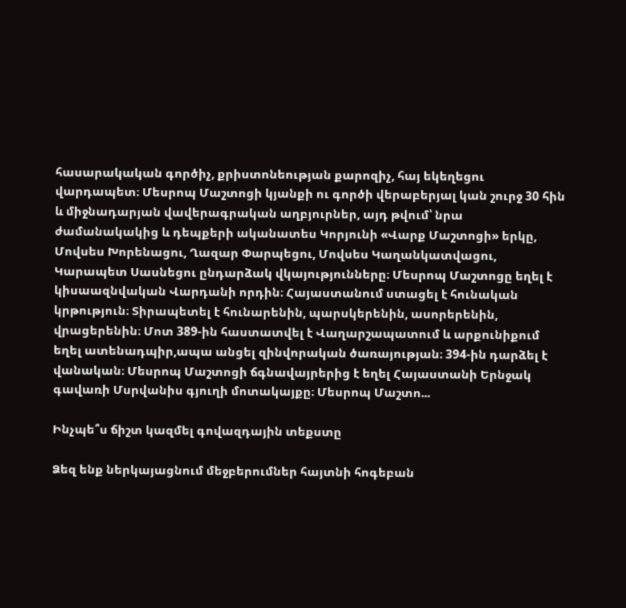հասարակական գործիչ, քրիստոնեության քարոզիչ, հայ եկեղեցու վարդապետ։ Մեսրոպ Մաշտոցի կյանքի ու գործի վերաբերյալ կան շուրջ 30 հին և միջնադարյան վավերագրական աղբյուրներ, այդ թվում՝ նրա ժամանակակից և դեպքերի ականատես Կորյունի «Վարք Մաշտոցի» երկը, Մովսես Խորենացու, Ղազար Փարպեցու, Մովսես Կաղանկատվացու, Կարապետ Սասնեցու ընդարձակ վկայությունները։ Մեսրոպ Մաշտոցը եղել է կիսաազնվական Վարդանի որդին։ Հայաստանում ստացել է հունական կրթություն։ Տիրապետել է հունարենին, պարսկերենին, ասորերենին, վրացերենին։ Մոտ 389-ին հաստատվել է Վաղարշապատում և արքունիքում եղել ատենադպիր,ապա անցել զինվորական ծառայության։ 394-ին դարձել է վանական։ Մեսրոպ Մաշտոցի ճգնավայրերից է եղել Հայաստանի Երնջակ գավառի Մսրվանիս գյուղի մոտակայքը։ Մեսրոպ Մաշտո...

Ինչպե՞ս ճիշտ կազմել գովազդային տեքստը

Ձեզ ենք ներկայացնում մեջբերումներ հայտնի հոգեբան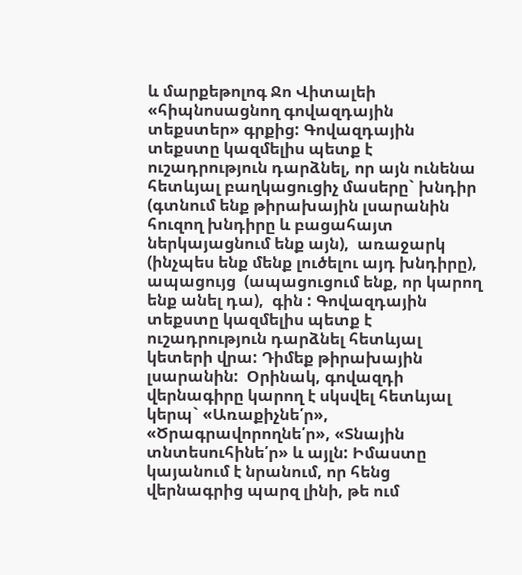և մարքեթոլոգ Ջո Վիտալեի «հիպնոսացնող գովազդային տեքստեր» գրքից: Գովազդային տեքստը կազմելիս պետք է ուշադրություն դարձնել, որ այն ունենա հետևյալ բաղկացուցիչ մասերը` խնդիր  (գտնում ենք թիրախային լսարանին հուզող խնդիրը և բացահայտ ներկայացնում ենք այն),  առաջարկ  (ինչպես ենք մենք լուծելու այդ խնդիրը), ապացույց  (ապացուցում ենք, որ կարող ենք անել դա),  գին : Գովազդային տեքստը կազմելիս պետք է ուշադրություն դարձնել հետևյալ կետերի վրա: Դիմեք թիրախային լսարանին:  Օրինակ, գովազդի վերնագիրը կարող է սկսվել հետևյալ կերպ` «Առաքիչնե՛ր», «Ծրագրավորողնե՛ր», «Տնային տնտեսուհինե՛ր» և այլն: Իմաստը կայանում է նրանում, որ հենց վերնագրից պարզ լինի, թե ում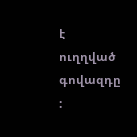է ուղղված  գովազդը :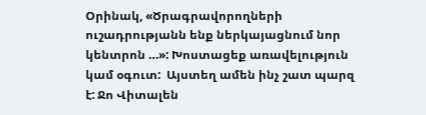Օրինակ, «Ծրագրավորողների ուշադրությանն ենք ներկայացնում նոր կենտրոն …»: Խոստացեք առավելություն կամ օգուտ:  Այստեղ ամեն ինչ շատ պարզ է: Ջո Վիտալեն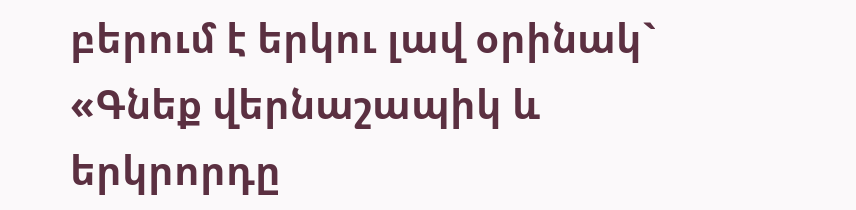բերում է երկու լավ օրինակ` «Գնեք վերնաշապիկ և երկրորդը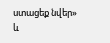ստացեք նվեր» և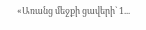«Առանց մեջքի ցավերի` 1...